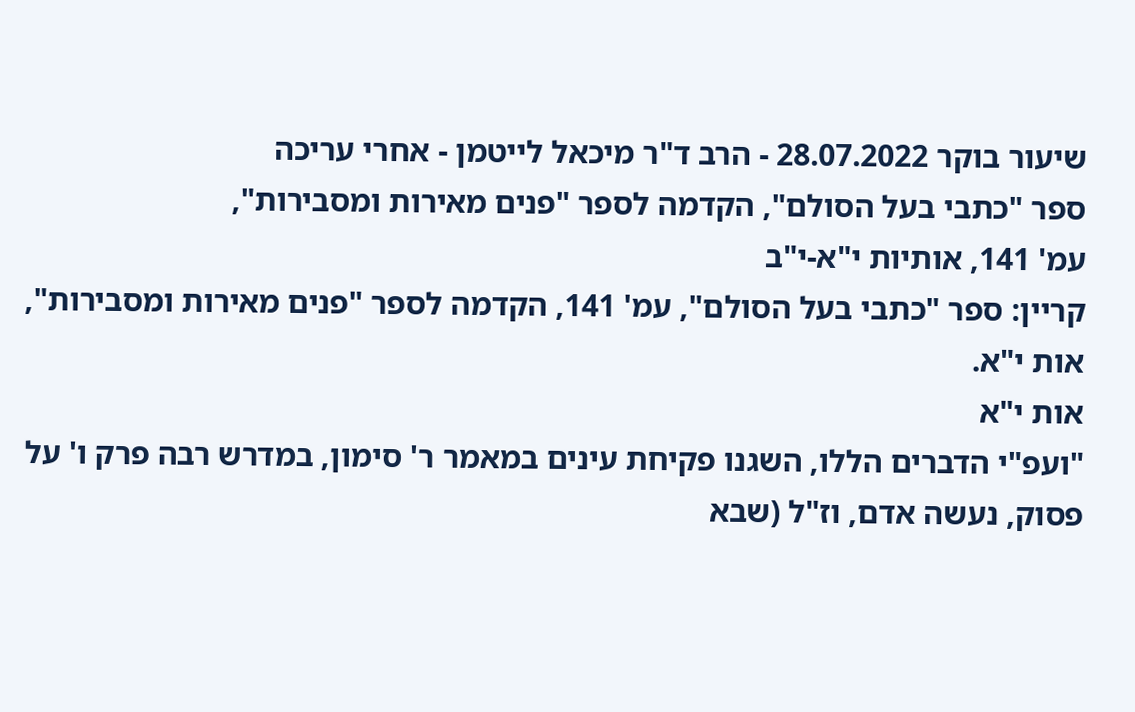שיעור בוקר 28.07.2022 - הרב ד"ר מיכאל לייטמן - אחרי עריכה
ספר "כתבי בעל הסולם", הקדמה לספר "פנים מאירות ומסבירות",
עמ' 141, אותיות י"א-י"ב
קריין: ספר "כתבי בעל הסולם", עמ' 141, הקדמה לספר "פנים מאירות ומסבירות", אות י"א.
אות י"א
"ועפ"י הדברים הללו, השגנו פקיחת עינים במאמר ר' סימון, במדרש רבה פרק ו' על פסוק, נעשה אדם, וז"ל (שבא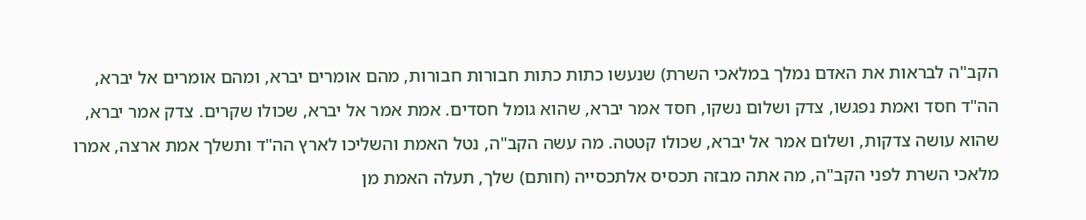הקב"ה לבראות את האדם נמלך במלאכי השרת) שנעשו כתות כתות חבורות חבורות, מהם אומרים יברא, ומהם אומרים אל יברא, הה"ד חסד ואמת נפגשו, צדק ושלום נשקו, חסד אמר יברא, שהוא גומל חסדים. אמת אמר אל יברא, שכולו שקרים. צדק אמר יברא, שהוא עושה צדקות, ושלום אמר אל יברא, שכולו קטטה. מה עשה הקב"ה, נטל האמת והשליכו לארץ הה"ד ותשלך אמת ארצה, אמרו מלאכי השרת לפני הקב"ה, מה אתה מבזה תכסיס אלתכסייה (חותם) שלך, תעלה האמת מן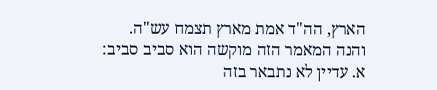הארץ, הה"ד אמת מארץ תצמח עש"ה.
והנה המאמר הזה מוקשה הוא סביב סביב:
א. עדיין לא נתבאר בזה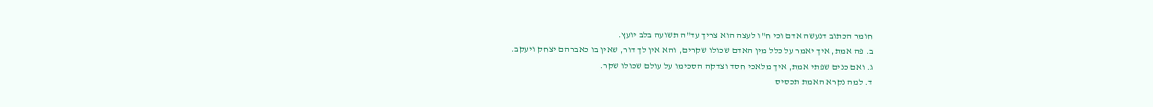חומר הכתוב דנעשה אדם וכי ח"ו לעצה הוא צריך עד"ה תשועה בלב יועץ.
ב. פה אמת, איך יאמר על כלל מין האדם שכולו שקרים, והא אין לך דור, שאין בו כאברהם יצחק ויעקב.
ג. ואם כנים שפתי אמת, איך מלאכי חסד וצדקה הסכימו על עולם שכולו שקר.
ד. למה נקרא האמת תכסיס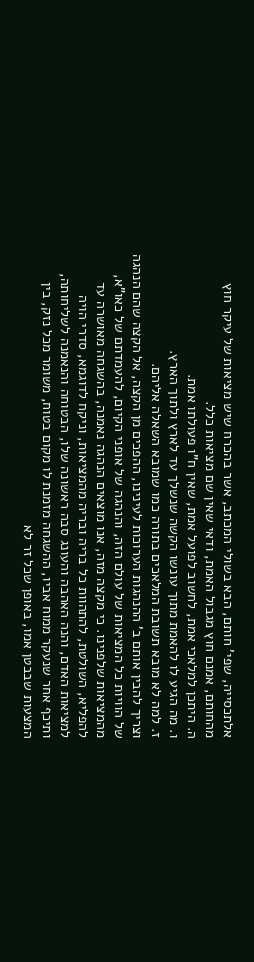אלתכסייה, שפי' חותם, הבא בשולי המכתב, אשר בהכרח שיש מציאות של עיקר חוץ מהחותם, אמנם חוץ מגבול האמת, ודאי שאין שם מציאות כלל.
ה. היתכן למלאכי אמת, לחשוב לפועל אמת, שאין ח"ו פעולתו אמת.
ו. מה הגיע לו להאמת מתוך עונשו הקשה שנשלך עד לארץ ולתוך הארץ.
ז. למה לא מובא תשובת המלאכים בתורה כמו שמובא השאלה אליהם.
וצריך להבין אותם ב' ההנהגות הערוכות לעינינו, ההפכים מן הקצה, אל הקצה שהם הנהגה של הוויות כל המציאות של עולם הזה, והנהגה של אופני הקיום, להעמדתם של כאו"א, מהמציאות שלפנינו. כי מקצה מזה, אנו מוצאים הנהגה נאמנה, בהשגחה מאושרה עד להפליא, השולטת, להתהוות כל בריה ובריה מהמציאות, וניקח לדוגמא, סדרי הויה למציאות האדם, והנה האהבה והעונג סבה ראשונה שלו, הבטוחה והנאמנה לשליחותה, ותיכף אחר שנעקר ממוח אביו, ההשגחה מזמנת לו מקום בטוח, משומר מכל נזק, בין המצעות שבבטן אמו, באופן שכל זר לא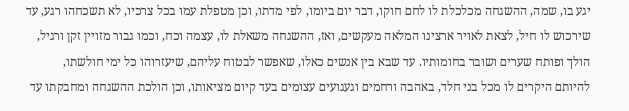יגע בו, שמה, ההשגחה מכלכלת לו לחם חוקו, דבר יום ביומו, לפי מדתו, וכן מטפלת עמו בכל צרכיו, לא תשכחהו רגע, עד שירכוש לו חיל, לצאת לאויר ארצינו המלאה מעקשים, ואז, ההשגחה משאלת לו, עצמה וכח, וכמו גבור מזויין זקן ורגיל, הולך ופותח שערים ושובר בחומותיו. עד שבא בין אנשים כאלו, שאפשר לבטוח עליהם, שיעזרוהו כל ימי חולשתו, להיותם היקרים לו מכל בני חלד, באהבה ורחמים וגעגועים עצומים בעד קיום מציאותו, וכן הולכת ההשגחה ומחבקתו עד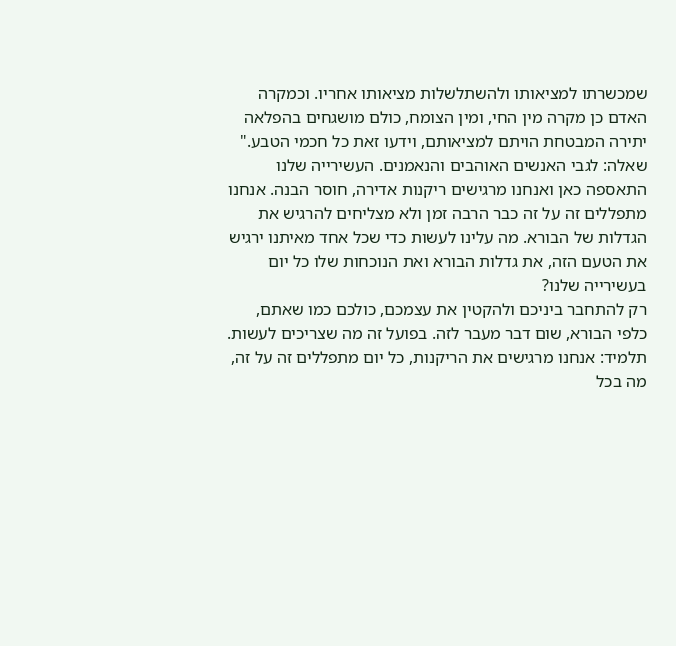שמכשרתו למציאותו ולהשתלשלות מציאותו אחריו. וכמקרה האדם כן מקרה מין החי, ומין הצומח, כולם מושגחים בהפלאה יתירה המבטחת הויתם למציאותם, וידעו זאת כל חכמי הטבע."
שאלה: לגבי האנשים האוהבים והנאמנים. העשירייה שלנו התאספה כאן ואנחנו מרגישים ריקנות אדירה, חוסר הבנה. אנחנו מתפללים זה על זה כבר הרבה זמן ולא מצליחים להרגיש את הגדלות של הבורא. מה עלינו לעשות כדי שכל אחד מאיתנו ירגיש את הטעם הזה, את גדלות הבורא ואת הנוכחות שלו כל יום בעשירייה שלנו?
רק להתחבר ביניכם ולהקטין את עצמכם, כולכם כמו שאתם, כלפי הבורא, שום דבר מעבר לזה. בפועל זה מה שצריכים לעשות.
תלמיד: אנחנו מרגישים את הריקנות, כל יום מתפללים זה על זה, מה בכל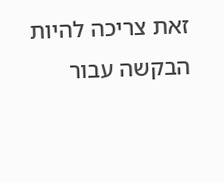זאת צריכה להיות הבקשה עבור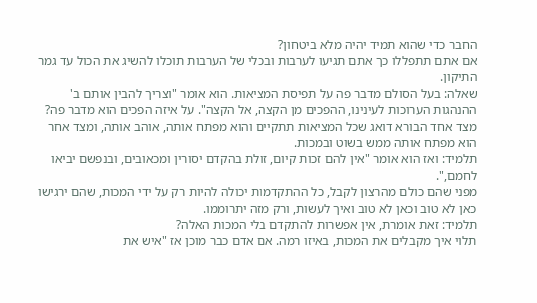החבר כדי שהוא תמיד יהיה מלא ביטחון?
אם אתם תתפללו כך אתם תגיעו לערבות ובכלי של הערבות תוכלו להשיג את הכול עד גמר התיקון.
שאלה: בעל הסולם מדבר פה על תפיסת המציאות. הוא אומר "וצריך להבין אותם ב' ההנהגות הערוכות לעינינו, ההפכים מן הקצה, אל הקצה". על איזה הפכים הוא מדבר פה?
מצד אחד הבורא דואג שכל המציאות תתקיים והוא מפתח אותה, אוהב אותה, ומצד אחר הוא מפתח אותה ממש בשוט ובמכות.
תלמיד: ואז הוא אומר "אין להם זכות קיום, זולת בהקדם יסורין ומכאובים, ובנפשם יביאו לחמם,".
מפני שהם כולם מהרצון לקבל, כל ההתקדמות יכולה להיות רק על ידי המכות, שהם ירגישו כאן לא טוב וכאן לא טוב ואיך לעשות, ורק מזה יתרוממו.
תלמיד: זאת אומרת, אין אפשרות להתקדם בלי המכות האלה?
תלוי איך מקבלים את המכות, באיזו רמה. אם אדם כבר מוכן אז "איש את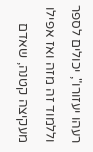רעהו יעזורו", יכולים לספר וללמוד זה מזה ואז אפילו מעקיצה קטנה, שאדם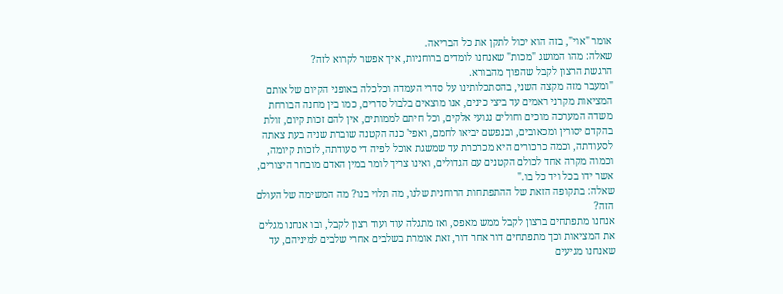אומר "אוי", בזה הוא יכול לתקן את כל הבריאה.
שאלה: מהו המושג "מכות" שאנחנו לומדים ברוחניות, איך אפשר לקרוא לזה?
הרגשת הרצון לקבל שהפוך מהבורא.
"ומעבר מזה מקצה השני, בהסתכלותינו על סדרי העמדה וכלכלה באופני הקיום של אותם המציאות מקרני ראמים עד ביצי כינים, אנו מוצאים בלבול סדרים, כמו בין מחנה הבורחת משדה המערכה מוכים וחולים נגועי אלקים, וכל חיתם לממותים, אין להם זכות קיום, זולת בהקדם יסורין ומכאובים, ובנפשם יביאו לחמם, ואפי' כנה הקטנה שוברת שניה בעת צאתה לסעודתה, וכמה כרכורים היא מכרכרת עד שמשגת אוכל לפיה די סעודתה, לזכות קיומה, וכמוה מקרה אחד לכולם הקטנים עם הגדולים, ואינו צריך לומר במין האדם מובחר היצורים, אשר ידו בכל ויד כל בו."
שאלה: בתקופה הזאת של ההתפתחות הרוחנית שלנו, מה תלוי בנו? מה המשימה של העולם הזה?
אנחנו מתפתחים ברצון לקבל ממש מאפס, ואז מתגלה עוד ועוד רצון לקבל, ובו אנחנו מגלים את המציאות וכך מתפתחים דור אחר דור, זאת אומרת בשלבים אחרי שלבים למיניהם, עד שאנחנו מגיעים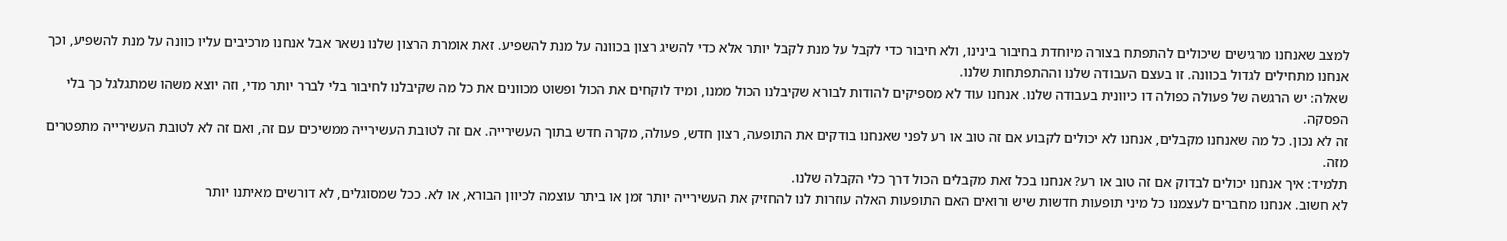למצב שאנחנו מרגישים שיכולים להתפתח בצורה מיוחדת בחיבור בינינו, ולא חיבור כדי לקבל על מנת לקבל יותר אלא כדי להשיג רצון בכוונה על מנת להשפיע. זאת אומרת הרצון שלנו נשאר אבל אנחנו מרכיבים עליו כוונה על מנת להשפיע, וכך אנחנו מתחילים לגדול בכוונה. זו בעצם העבודה שלנו וההתפתחות שלנו.
שאלה: יש הרגשה של פעולה כפולה דו כיוונית בעבודה שלנו. אנחנו עוד לא מספיקים להודות לבורא שקיבלנו הכול ממנו, ומיד לוקחים את הכול ופשוט מכוונים את כל מה שקיבלנו לחיבור בלי לברר יותר מדי, וזה יוצא משהו שמתגלגל כך בלי הפסקה.
זה לא נכון. כל מה שאנחנו מקבלים, אנחנו לא יכולים לקבוע אם זה טוב או רע לפני שאנחנו בודקים את התופעה, רצון חדש, פעולה, מקרה חדש בתוך העשירייה. אם זה לטובת העשירייה ממשיכים עם זה, ואם זה לא לטובת העשירייה מתפטרים מזה.
תלמיד: איך אנחנו יכולים לבדוק אם זה טוב או רע? אנחנו בכל זאת מקבלים הכול דרך כלי הקבלה שלנו.
לא חשוב. אנחנו מחברים לעצמנו כל מיני תופעות חדשות שיש ורואים האם התופעות האלה עוזרות לנו להחזיק את העשירייה יותר זמן או ביתר עוצמה לכיוון הבורא, או לא. ככל שמסוגלים, לא דורשים מאיתנו יותר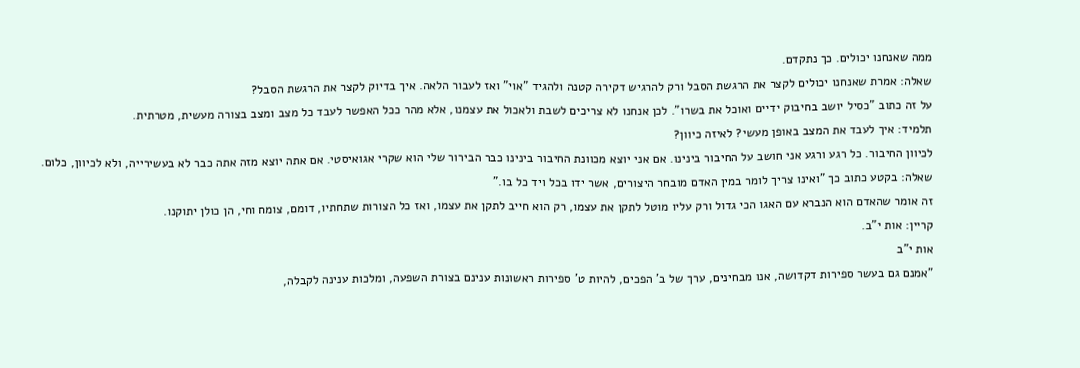ממה שאנחנו יכולים. כך נתקדם.
שאלה: אמרת שאנחנו יכולים לקצר את הרגשת הסבל ורק להרגיש דקירה קטנה ולהגיד "אוי" ואז לעבור הלאה. איך בדיוק לקצר את הרגשת הסבל?
על זה כתוב "כסיל יושב בחיבוק ידיים ואוכל את בשרו". לכן אנחנו לא צריכים לשבת ולאכול את עצמנו, אלא מהר ככל האפשר לעבד כל מצב ומצב בצורה מעשית, מטרתית.
תלמיד: איך לעבד את המצב באופן מעשי? לאיזה כיוון?
לכיוון החיבור. כל רגע ורגע אני חושב על החיבור בינינו. אם אני יוצא מכוונת החיבור בינינו כבר הבירור שלי הוא שקרי אגואיסטי. אם אתה יוצא מזה אתה כבר לא בעשירייה, ולא לכיוון, כלום.
שאלה: בקטע כתוב כך "ואינו צריך לומר במין האדם מובחר היצורים, אשר ידו בכל ויד כל בו."
זה אומר שהאדם הוא הנברא עם האגו הכי גדול ורק עליו מוטל לתקן את עצמו, רק הוא חייב לתקן את עצמו, ואז כל הצורות שתחתיו, דומם, צומח וחי, הן כולן יתוקנו.
קריין: אות י"ב.
אות י"ב
"אמנם גם בעשר ספירות דקדושה, אנו מבחינים, ערך של ב' הפכים, להיות ט' ספירות ראשונות ענינם בצורת השפעה, ומלכות ענינה לקבלה,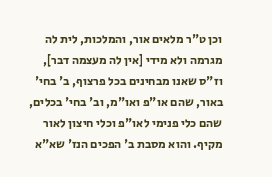וכן ט"ר מלאים אור, והמלכות, לית לה מגרמה ולא מידי [אין לה מעצמה דבר], וז"ס שאנו מבחינים בכל פרצוף, ב' בחי' באור, שהם או"פ ואו"מ, וב' בחי' בכלים, שהם כלי פנימי לאו"פ וכלי חיצון לאור מקיף. והוא מסבת ב' הפכים הנז' שא"א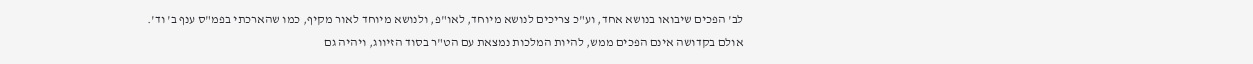לב' הפכים שיבואו בנושא אחד, וע"כ צריכים לנושא מיוחד, לאו"פ, ולנושא מיוחד לאור מקיף, כמו שהארכתי בפמ"ס ענף ב' וד'.
אולם בקדושה אינם הפכים ממש, להיות המלכות נמצאת עם הט"ר בסוד הזיווג, ויהיה גם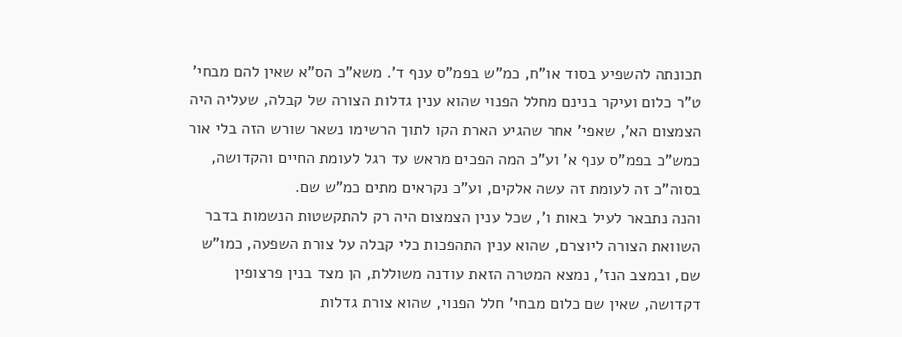תכונתה להשפיע בסוד או"ח, כמ"ש בפמ"ס ענף ד'. משא"כ הס"א שאין להם מבחי' ט"ר כלום ועיקר בנינם מחלל הפנוי שהוא ענין גדלות הצורה של קבלה, שעליה היה הצמצום הא', שאפי' אחר שהגיע הארת הקו לתוך הרשימו נשאר שורש הזה בלי אור כמש"כ בפמ"ס ענף א' וע"כ המה הפכים מראש עד רגל לעומת החיים והקדושה, בסוה"כ זה לעומת זה עשה אלקים, וע"כ נקראים מתים כמ"ש שם.
והנה נתבאר לעיל באות ו', שכל ענין הצמצום היה רק להתקשטות הנשמות בדבר השוואת הצורה ליוצרם, שהוא ענין התהפכות כלי קבלה על צורת השפעה, כמו"ש שם, ובמצב הנז', נמצא המטרה הזאת עודנה משוללת, הן מצד בנין פרצופין דקדושה, שאין שם כלום מבחי' חלל הפנוי, שהוא צורת גדלות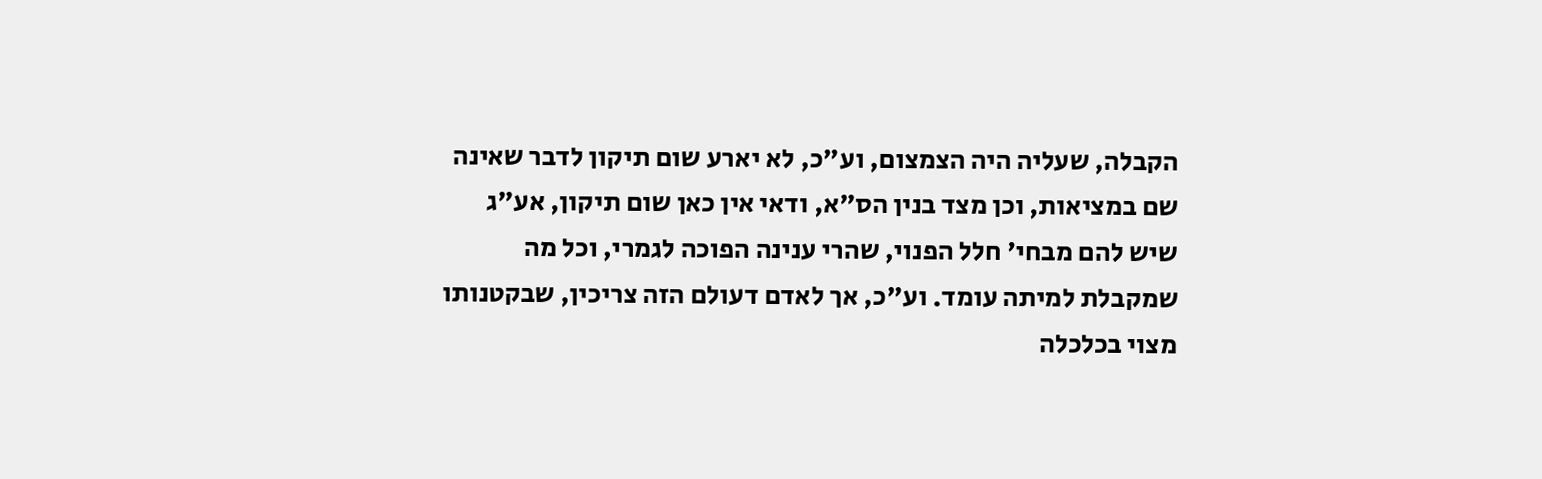הקבלה, שעליה היה הצמצום, וע"כ, לא יארע שום תיקון לדבר שאינה שם במציאות, וכן מצד בנין הס"א, ודאי אין כאן שום תיקון, אע"ג שיש להם מבחי' חלל הפנוי, שהרי ענינה הפוכה לגמרי, וכל מה שמקבלת למיתה עומד. וע"כ, אך לאדם דעולם הזה צריכין, שבקטנותו מצוי בכלכלה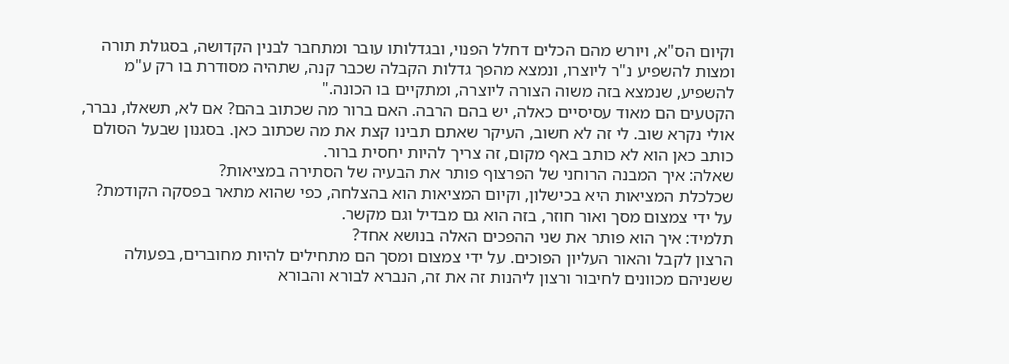וקיום הס"א, ויורש מהם הכלים דחלל הפנוי, ובגדלותו עובר ומתחבר לבנין הקדושה, בסגולת תורה ומצות להשפיע נ"ר ליוצרו, ונמצא מהפך גדלות הקבלה שכבר קנה, שתהיה מסודרת בו רק ע"מ להשפיע, שנמצא בזה משוה הצורה ליוצרה, ומתקיים בו הכונה."
הקטעים הם מאוד עסיסיים כאלה, יש בהם הרבה. האם ברור מה שכתוב בהם? אם לא, תשאלו, נברר, אולי נקרא שוב. לי זה לא חשוב, העיקר שאתם תבינו קצת את מה שכתוב כאן. בסגנון שבעל הסולם כותב כאן הוא לא כותב באף מקום, זה צריך להיות יחסית ברור.
שאלה: איך המבנה הרוחני של הפרצוף פותר את הבעיה של הסתירה במציאות?
שכלכלת המציאות היא בכישלון, וקיום המציאות הוא בהצלחה, כפי שהוא מתאר בפסקה הקודמת?
על ידי צמצום מסך ואור חוזר, בזה הוא גם מבדיל וגם מקשר.
תלמיד: איך הוא פותר את שני ההפכים האלה בנושא אחד?
הרצון לקבל והאור העליון הפוכים. על ידי צמצום ומסך הם מתחילים להיות מחוברים, בפעולה ששניהם מכוונים לחיבור ורצון ליהנות זה את זה, הנברא לבורא והבורא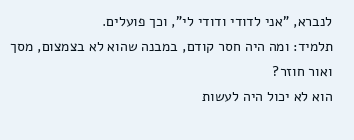לנברא, "אני לדודי ודודי לי", וכך פועלים.
תלמיד: ומה היה חסר קודם, במבנה שהוא לא בצמצום, מסך ואור חוזר?
הוא לא יכול היה לעשות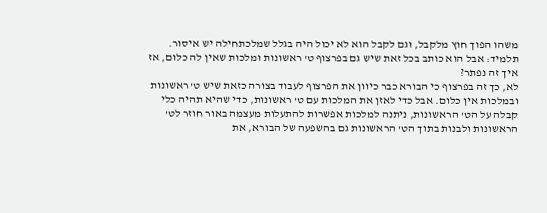משהו הפוך חוץ מלקבל, וגם לקבל הוא לא יכול היה בגלל שמלכתחילה יש איסור.
תלמיד: אבל הוא כותב בכל זאת שיש גם בפרצוף ט' ראשונות ומלכות שאין לה כלום, אז איך זה נפתר?
לא, כך זה בפרצוף כי הבורא כבר כיוון את הפרצוף לעבוד בצורה כזאת שיש ט' ראשונות ובמלכות אין כלום. אבל כדי לאזן את המלכות עם ט' ראשונות, כדי שהיא תהיה כלי קבלה על הט' הראשונות, ניתנה למלכות אפשרות להתעלות מעצמה באור חוזר לט' הראשונות ולבנות בתוך הט' הראשונות גם בהשפעה של הבורא, את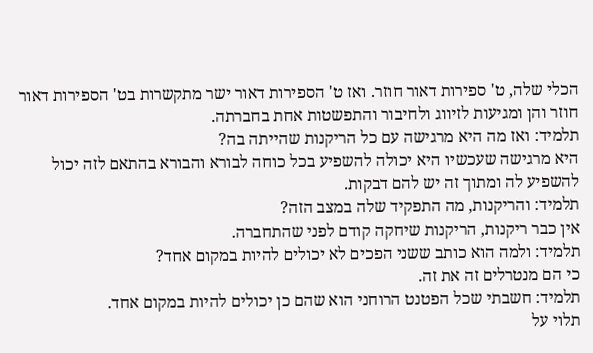הכלי שלה, ט' ספירות דאור חוזר. ואז ט' הספירות דאור ישר מתקשרות בט' הספירות דאור חוזר והן ומגיעות לזיווג ולחיבור והתפשטות אחת בחברתה.
תלמיד: ואז מה היא מרגישה עם כל הריקנות שהייתה בה?
היא מרגישה שעכשיו היא יכולה להשפיע בכל כוחה לבורא והבורא בהתאם לזה יכול להשפיע לה ומתוך זה יש להם דבקות.
תלמיד: והריקנות, מה התפקיד שלה במצב הזה?
אין כבר ריקנות, הריקנות שיחקה קודם לפני שהתחברה.
תלמיד: ולמה הוא כותב ששני הפכים לא יכולים להיות במקום אחד?
כי הם מנטרלים זה את זה.
תלמיד: חשבתי שכל הפטנט הרוחני הוא שהם כן יכולים להיות במקום אחד.
תלוי על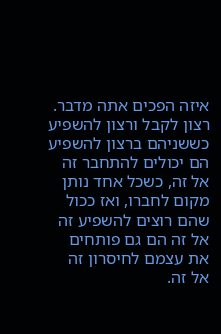איזה הפכים אתה מדבר. רצון לקבל ורצון להשפיע כששניהם ברצון להשפיע הם יכולים להתחבר זה אל זה, כשכל אחד נותן מקום לחברו, ואז ככול שהם רוצים להשפיע זה אל זה הם גם פותחים את עצמם לחיסרון זה אל זה.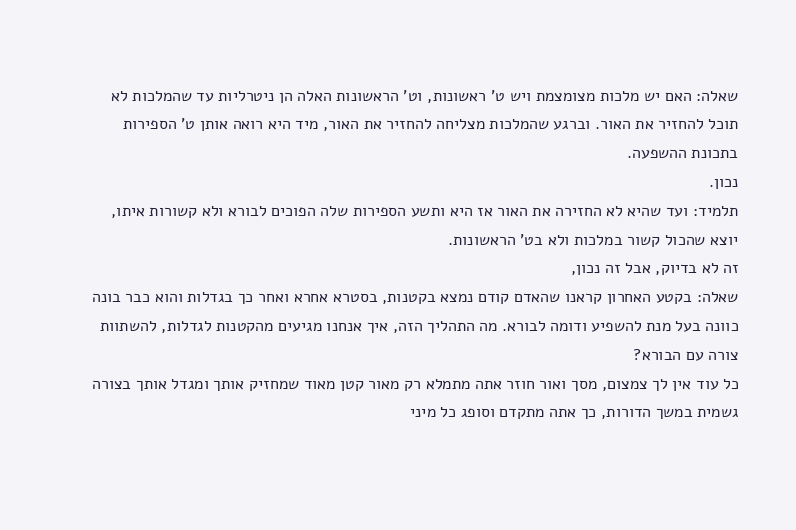שאלה: האם יש מלכות מצומצמת ויש ט' ראשונות, וט' הראשונות האלה הן ניטרליות עד שהמלכות לא תוכל להחזיר את האור. וברגע שהמלכות מצליחה להחזיר את האור, מיד היא רואה אותן ט' הספירות בתכונת ההשפעה.
נכון.
תלמיד: ועד שהיא לא החזירה את האור אז היא ותשע הספירות שלה הפוכים לבורא ולא קשורות איתו, יוצא שהכול קשור במלכות ולא בט' הראשונות.
זה לא בדיוק, אבל זה נכון,
שאלה: בקטע האחרון קראנו שהאדם קודם נמצא בקטנות, בסטרא אחרא ואחר כך בגדלות והוא כבר בונה כוונה בעל מנת להשפיע ודומה לבורא. מה התהליך הזה, איך אנחנו מגיעים מהקטנות לגדלות, להשתוות צורה עם הבורא?
כל עוד אין לך צמצום, מסך ואור חוזר אתה מתמלא רק מאור קטן מאוד שמחזיק אותך ומגדל אותך בצורה גשמית במשך הדורות, כך אתה מתקדם וסופג כל מיני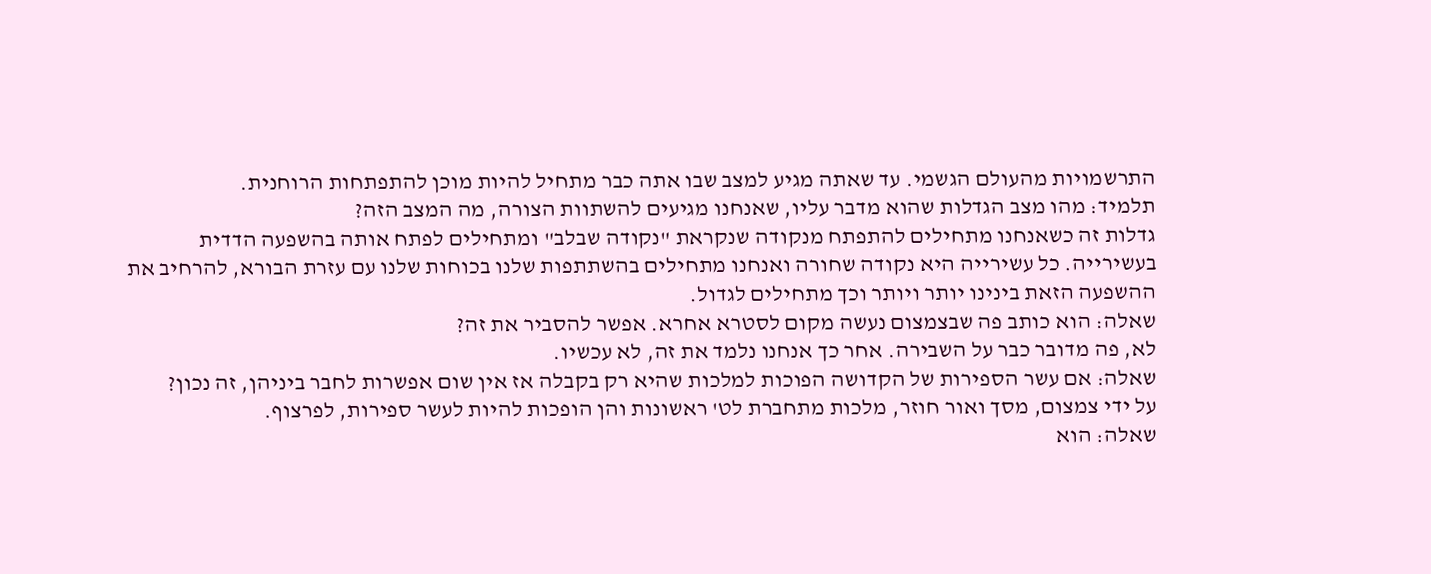התרשמויות מהעולם הגשמי. עד שאתה מגיע למצב שבו אתה כבר מתחיל להיות מוכן להתפתחות הרוחנית.
תלמיד: מהו מצב הגדלות שהוא מדבר עליו, שאנחנו מגיעים להשתוות הצורה, מה המצב הזה?
גדלות זה כשאנחנו מתחילים להתפתח מנקודה שנקראת "נקודה שבלב" ומתחילים לפתח אותה בהשפעה הדדית בעשירייה. כל עשירייה היא נקודה שחורה ואנחנו מתחילים בהשתתפות שלנו בכוחות שלנו עם עזרת הבורא, להרחיב את ההשפעה הזאת בינינו יותר ויותר וכך מתחילים לגדול.
שאלה: הוא כותב פה שבצמצום נעשה מקום לסטרא אחרא. אפשר להסביר את זה?
לא, פה מדובר כבר על השבירה. אחר כך אנחנו נלמד את זה, לא עכשיו.
שאלה: אם עשר הספירות של הקדושה הפוכות למלכות שהיא רק בקבלה אז אין שום אפשרות לחבר ביניהן, זה נכון?
על ידי צמצום, מסך ואור חוזר, מלכות מתחברת לט' ראשונות והן הופכות להיות לעשר ספירות, לפרצוף.
שאלה: הוא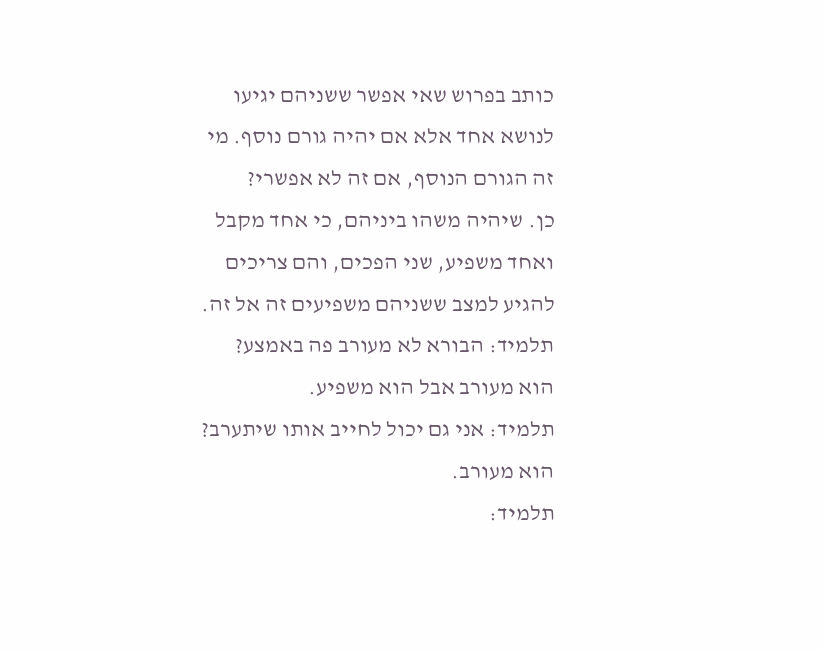כותב בפרוש שאי אפשר ששניהם יגיעו לנושא אחד אלא אם יהיה גורם נוסף. מי זה הגורם הנוסף, אם זה לא אפשרי?
כן. שיהיה משהו ביניהם, כי אחד מקבל ואחד משפיע, שני הפכים, והם צריכים להגיע למצב ששניהם משפיעים זה אל זה.
תלמיד: הבורא לא מעורב פה באמצע?
הוא מעורב אבל הוא משפיע.
תלמיד: אני גם יכול לחייב אותו שיתערב?
הוא מעורב.
תלמיד: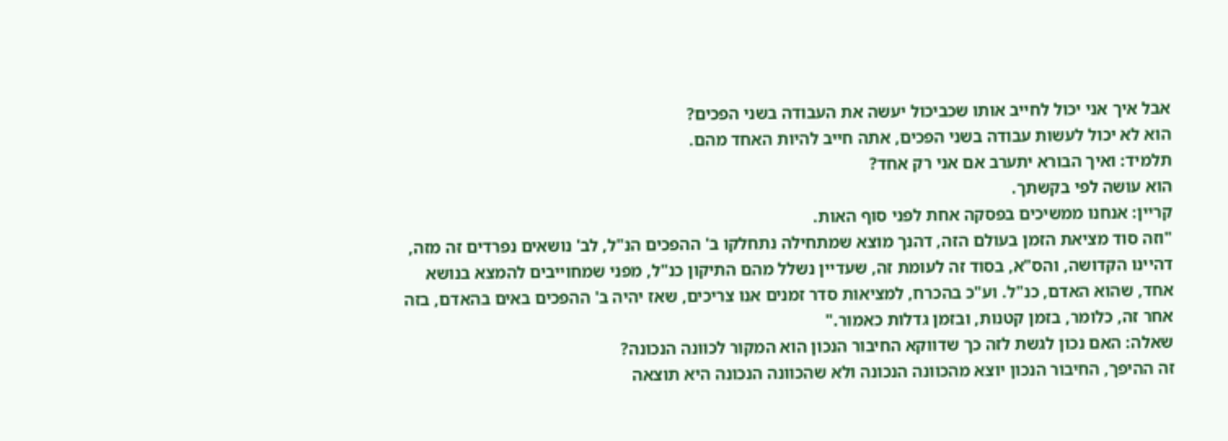אבל איך אני יכול לחייב אותו שכביכול יעשה את העבודה בשני הפכים?
הוא לא יכול לעשות עבודה בשני הפכים, אתה חייב להיות האחד מהם.
תלמיד: ואיך הבורא יתערב אם אני רק אחד?
הוא עושה לפי בקשתך.
קריין: אנחנו ממשיכים בפסקה אחת לפני סוף האות.
"וזה סוד מציאת הזמן בעולם הזה, דהנך מוצא שמתחילה נתחלקו ב' ההפכים הנ"ל, לב' נושאים נפרדים זה מזה, דהיינו הקדושה, והס"א, בסוד זה לעומת זה, שעדיין נשלל מהם התיקון כנ"ל, מפני שמחוייבים להמצא בנושא אחד, שהוא האדם, כנ"ל. וע"כ בהכרח, למציאות סדר זמנים אנו צריכים, שאז יהיה ב' ההפכים באים בהאדם, בזה אחר זה, כלומר, בזמן קטנות, ובזמן גדלות כאמור."
שאלה: האם נכון לגשת לזה כך שדווקא החיבור הנכון הוא המקור לכוונה הנכונה?
זה ההיפך, החיבור הנכון יוצא מהכוונה הנכונה ולא שהכוונה הנכונה היא תוצאה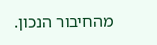מהחיבור הנכון.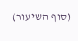(סוף השיעור)